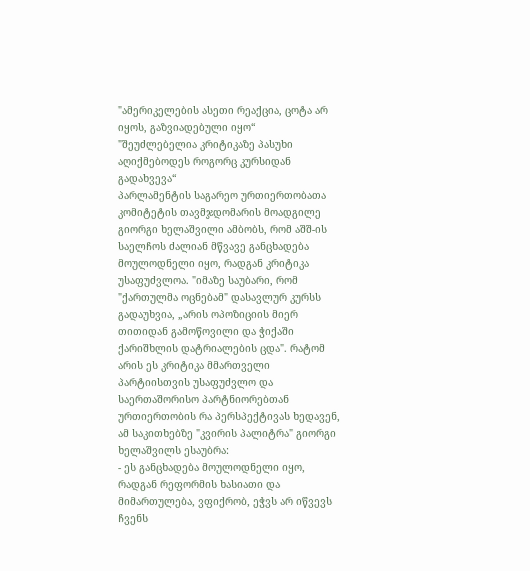"ამერიკელების ასეთი რეაქცია, ცოტა არ იყოს, გაზვიადებული იყო“
"შეუძლებელია კრიტიკაზე პასუხი აღიქმებოდეს როგორც კურსიდან გადახვევა“
პარლამენტის საგარეო ურთიერთობათა კომიტეტის თავმჯდომარის მოადგილე გიორგი ხელაშვილი ამბობს, რომ აშშ-ის საელჩოს ძალიან მწვავე განცხადება მოულოდნელი იყო, რადგან კრიტიკა უსაფუძვლოა. "იმაზე საუბარი, რომ "ქართულმა ოცნებამ" დასავლურ კურსს გადაუხვია, „არის ოპოზიციის მიერ თითიდან გამოწოვილი და ჭიქაში ქარიშხლის დატრიალების ცდა". რატომ არის ეს კრიტიკა მმართველი პარტიისთვის უსაფუძვლო და საერთაშორისო პარტნიორებთან ურთიერთობის რა პერსპექტივას ხედავენ, ამ საკითხებზე "კვირის პალიტრა" გიორგი ხელაშვილს ესაუბრა:
- ეს განცხადება მოულოდნელი იყო, რადგან რეფორმის ხასიათი და მიმართულება, ვფიქრობ, ეჭვს არ იწვევს ჩვენს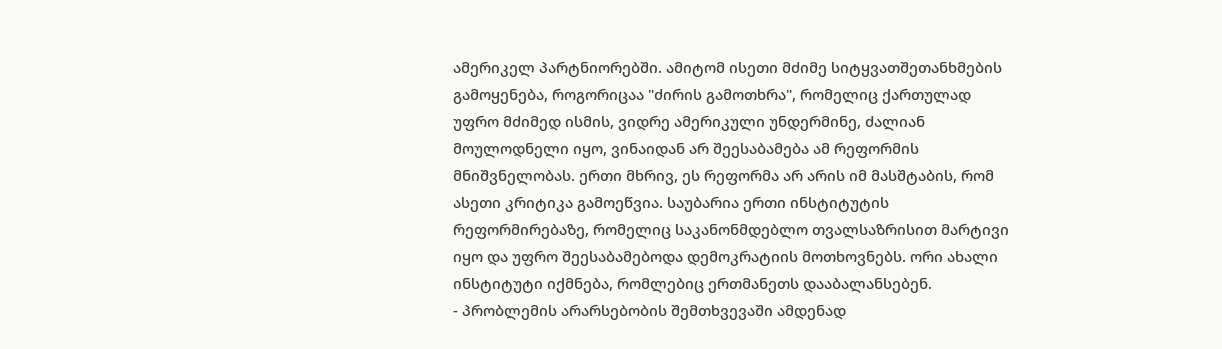ამერიკელ პარტნიორებში. ამიტომ ისეთი მძიმე სიტყვათშეთანხმების გამოყენება, როგორიცაა "ძირის გამოთხრა", რომელიც ქართულად უფრო მძიმედ ისმის, ვიდრე ამერიკული უნდერმინე, ძალიან მოულოდნელი იყო, ვინაიდან არ შეესაბამება ამ რეფორმის მნიშვნელობას. ერთი მხრივ, ეს რეფორმა არ არის იმ მასშტაბის, რომ ასეთი კრიტიკა გამოეწვია. საუბარია ერთი ინსტიტუტის რეფორმირებაზე, რომელიც საკანონმდებლო თვალსაზრისით მარტივი იყო და უფრო შეესაბამებოდა დემოკრატიის მოთხოვნებს. ორი ახალი ინსტიტუტი იქმნება, რომლებიც ერთმანეთს დააბალანსებენ.
- პრობლემის არარსებობის შემთხვევაში ამდენად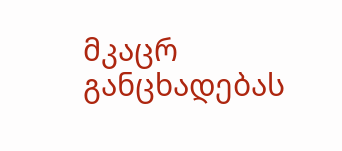მკაცრ განცხადებას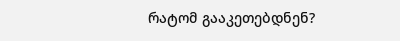რატომ გააკეთებდნენ?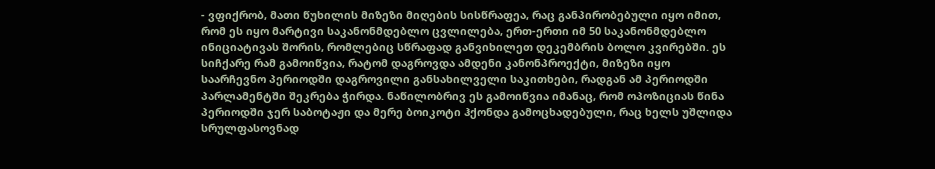- ვფიქრობ, მათი წუხილის მიზეზი მიღების სისწრაფეა, რაც განპირობებული იყო იმით, რომ ეს იყო მარტივი საკანონმდებლო ცვლილება, ერთ-ერთი იმ 50 საკანონმდებლო ინიციატივას შორის, რომლებიც სწრაფად განვიხილეთ დეკემბრის ბოლო კვირებში. ეს სიჩქარე რამ გამოიწვია, რატომ დაგროვდა ამდენი კანონპროექტი, მიზეზი იყო საარჩევნო პერიოდში დაგროვილი განსახილველი საკითხები, რადგან ამ პერიოდში პარლამენტში შეკრება ჭირდა. ნაწილობრივ ეს გამოიწვია იმანაც, რომ ოპოზიციას წინა პერიოდში ჯერ საბოტაჟი და მერე ბოიკოტი ჰქონდა გამოცხადებული, რაც ხელს უშლიდა სრულფასოვნად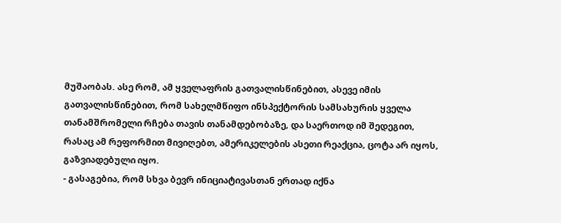მუშაობას. ასე რომ, ამ ყველაფრის გათვალისწინებით, ასევე იმის გათვალისწინებით, რომ სახელმწიფო ინსპექტორის სამსახურის ყველა თანამშრომელი რჩება თავის თანამდებობაზე, და საერთოდ იმ შედეგით, რასაც ამ რეფორმით მივიღებთ, ამერიკელების ასეთი რეაქცია, ცოტა არ იყოს, გაზვიადებული იყო.
- გასაგებია, რომ სხვა ბევრ ინიციატივასთან ერთად იქნა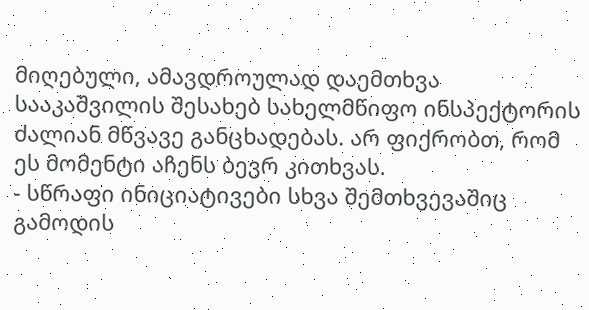მიღებული, ამავდროულად დაემთხვა სააკაშვილის შესახებ სახელმწიფო ინსპექტორის ძალიან მწვავე განცხადებას. არ ფიქრობთ, რომ ეს მომენტი აჩენს ბევრ კითხვას.
- სწრაფი ინიციატივები სხვა შემთხვევაშიც გამოდის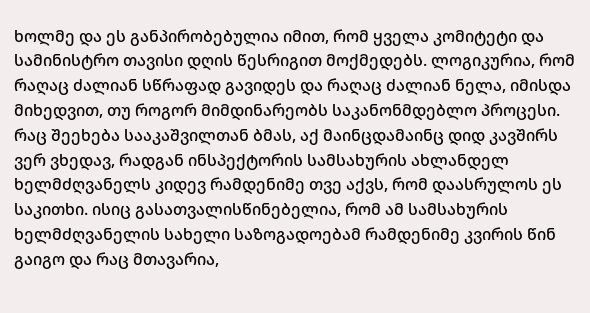ხოლმე და ეს განპირობებულია იმით, რომ ყველა კომიტეტი და სამინისტრო თავისი დღის წესრიგით მოქმედებს. ლოგიკურია, რომ რაღაც ძალიან სწრაფად გავიდეს და რაღაც ძალიან ნელა, იმისდა მიხედვით, თუ როგორ მიმდინარეობს საკანონმდებლო პროცესი. რაც შეეხება სააკაშვილთან ბმას, აქ მაინცდამაინც დიდ კავშირს ვერ ვხედავ, რადგან ინსპექტორის სამსახურის ახლანდელ ხელმძღვანელს კიდევ რამდენიმე თვე აქვს, რომ დაასრულოს ეს საკითხი. ისიც გასათვალისწინებელია, რომ ამ სამსახურის ხელმძღვანელის სახელი საზოგადოებამ რამდენიმე კვირის წინ გაიგო და რაც მთავარია,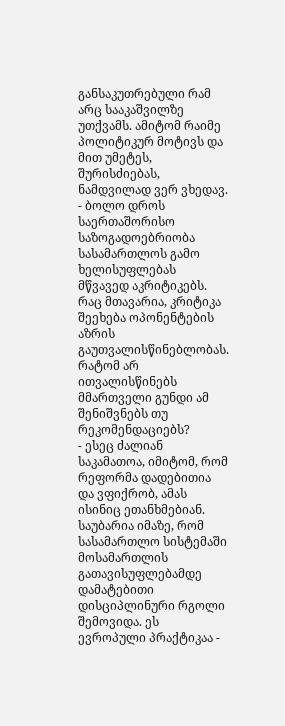განსაკუთრებული რამ არც სააკაშვილზე უთქვამს. ამიტომ რაიმე პოლიტიკურ მოტივს და მით უმეტეს, შურისძიებას, ნამდვილად ვერ ვხედავ.
- ბოლო დროს საერთაშორისო საზოგადოებრიობა სასამართლოს გამო ხელისუფლებას მწვავედ აკრიტიკებს. რაც მთავარია, კრიტიკა შეეხება ოპონენტების აზრის გაუთვალისწინებლობას. რატომ არ ითვალისწინებს მმართველი გუნდი ამ შენიშვნებს თუ რეკომენდაციებს?
- ესეც ძალიან საკამათოა, იმიტომ, რომ რეფორმა დადებითია და ვფიქრობ, ამას ისინიც ეთანხმებიან. საუბარია იმაზე, რომ სასამართლო სისტემაში მოსამართლის გათავისუფლებამდე დამატებითი დისციპლინური რგოლი შემოვიდა. ეს ევროპული პრაქტიკაა -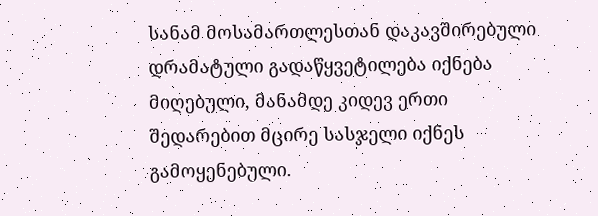სანამ მოსამართლესთან დაკავშირებული დრამატული გადაწყვეტილება იქნება მიღებული, მანამდე კიდევ ერთი შედარებით მცირე სასჯელი იქნეს გამოყენებული.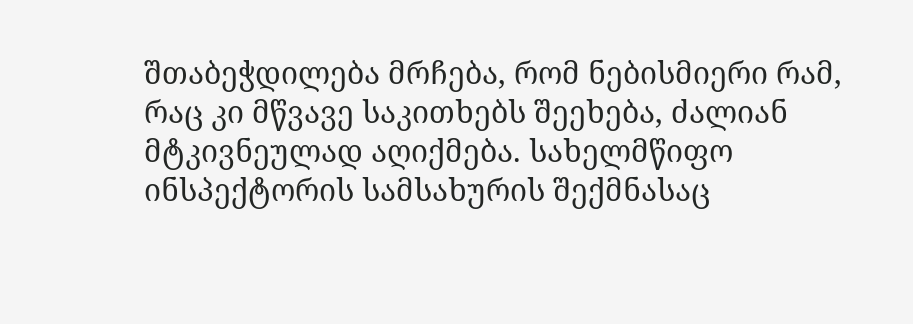შთაბეჭდილება მრჩება, რომ ნებისმიერი რამ, რაც კი მწვავე საკითხებს შეეხება, ძალიან მტკივნეულად აღიქმება. სახელმწიფო ინსპექტორის სამსახურის შექმნასაც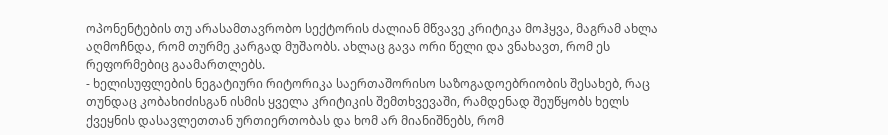ოპონენტების თუ არასამთავრობო სექტორის ძალიან მწვავე კრიტიკა მოჰყვა, მაგრამ ახლა აღმოჩნდა, რომ თურმე კარგად მუშაობს. ახლაც გავა ორი წელი და ვნახავთ, რომ ეს რეფორმებიც გაამართლებს.
- ხელისუფლების ნეგატიური რიტორიკა საერთაშორისო საზოგადოებრიობის შესახებ, რაც თუნდაც კობახიძისგან ისმის ყველა კრიტიკის შემთხვევაში, რამდენად შეუწყობს ხელს ქვეყნის დასავლეთთან ურთიერთობას და ხომ არ მიანიშნებს, რომ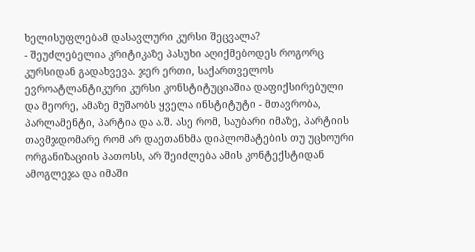ხელისუფლებამ დასავლური კურსი შეცვალა?
- შეუძლებელია კრიტიკაზე პასუხი აღიქმებოდეს როგორც კურსიდან გადახვევა. ჯერ ერთი, საქართველოს ევროატლანტიკური კურსი კონსტიტუციაშია დაფიქსირებული და მეორე, ამაზე მუშაობს ყველა ინსტიტუტი - მთავრობა, პარლამენტი, პარტია და ა.შ. ასე რომ, საუბარი იმაზე, პარტიის თავმჯდომარე რომ არ დაეთანხმა დიპლომატების თუ უცხოური ორგანიზაციის პათოსს, არ შეიძლება ამის კონტექსტიდან ამოგლეჯა და იმაში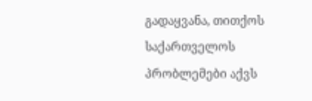გადაყვანა, თითქოს საქართველოს პრობლემები აქვს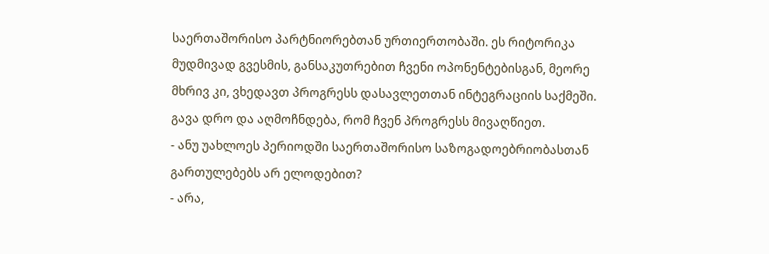საერთაშორისო პარტნიორებთან ურთიერთობაში. ეს რიტორიკა მუდმივად გვესმის, განსაკუთრებით ჩვენი ოპონენტებისგან, მეორე მხრივ კი, ვხედავთ პროგრესს დასავლეთთან ინტეგრაციის საქმეში. გავა დრო და აღმოჩნდება, რომ ჩვენ პროგრესს მივაღწიეთ.
- ანუ უახლოეს პერიოდში საერთაშორისო საზოგადოებრიობასთან გართულებებს არ ელოდებით?
- არა,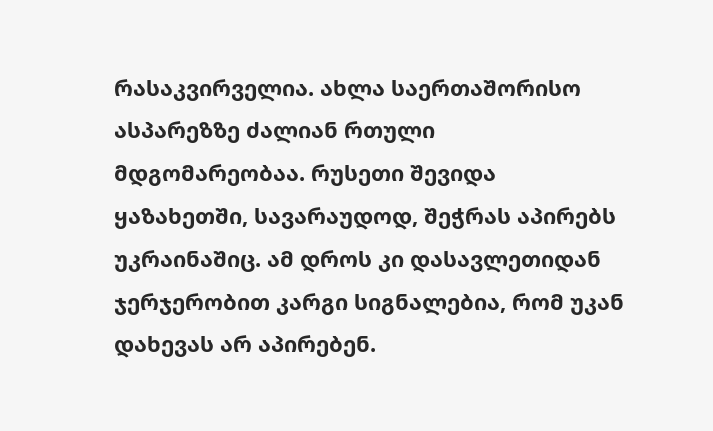რასაკვირველია. ახლა საერთაშორისო ასპარეზზე ძალიან რთული მდგომარეობაა. რუსეთი შევიდა ყაზახეთში, სავარაუდოდ, შეჭრას აპირებს უკრაინაშიც. ამ დროს კი დასავლეთიდან ჯერჯერობით კარგი სიგნალებია, რომ უკან დახევას არ აპირებენ.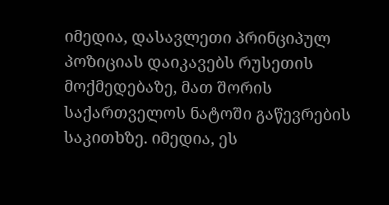იმედია, დასავლეთი პრინციპულ პოზიციას დაიკავებს რუსეთის მოქმედებაზე, მათ შორის საქართველოს ნატოში გაწევრების საკითხზე. იმედია, ეს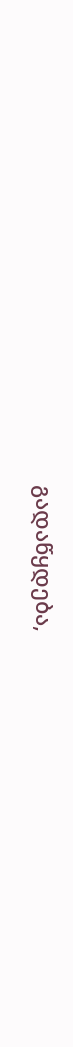გადაწყდება,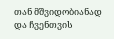თან მშვიდობიანად და ჩვენთვის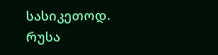სასიკეთოდ.
რუსა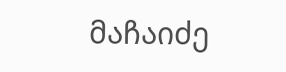მაჩაიძე